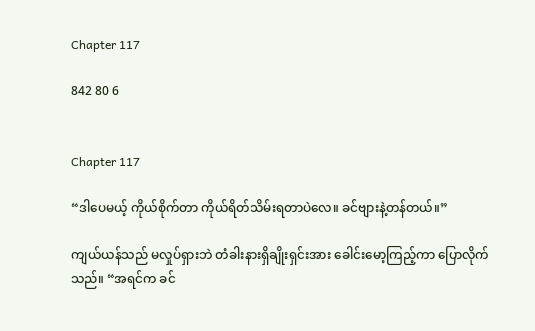Chapter 117

842 80 6


Chapter 117

“ဒါပေမယ့် ကိုယ်စိုက်တာ ကိုယ်ရိတ်သိမ်းရတာပဲလေ။ ခင်ဗျားနဲ့တန်တယ်။”

ကျယ်ယန်သည် မလှုပ်ရှားဘဲ တံခါးနားရှိချိုးရှင်းအား ခေါင်းမော့ကြည့်ကာ ပြောလိုက်သည်။ “အရင်က ခင်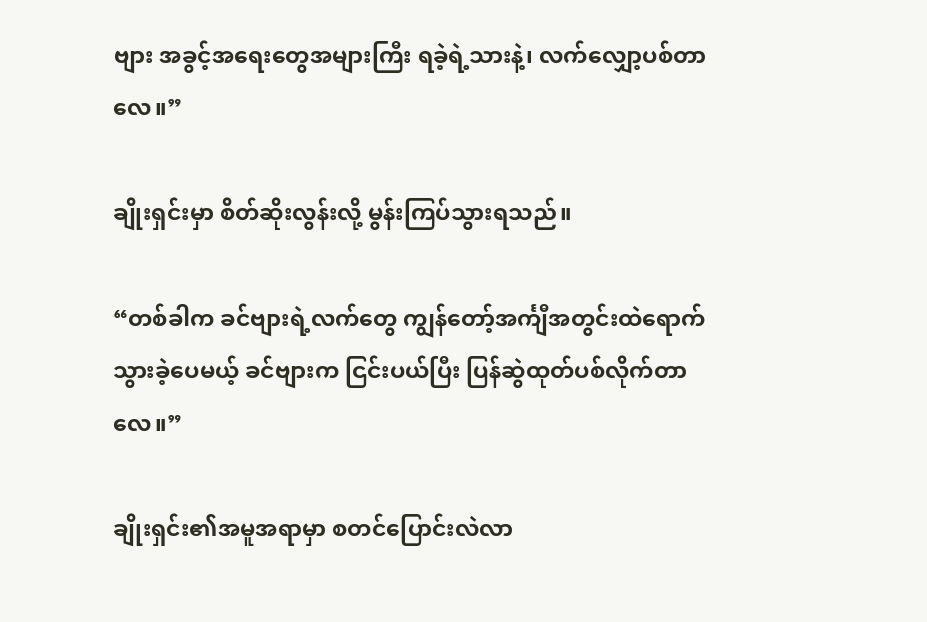ဗျား အခွင့်အရေးတွေအများကြီး ရခဲ့ရဲ့သားနဲ့၊ လက်လျှော့ပစ်တာလေ။”

ချိုးရှင်းမှာ စိတ်ဆိုးလွန်းလို့ မွန်းကြပ်သွားရသည်။

“တစ်ခါက ခင်ဗျားရဲ့လက်တွေ ကျွန်တော့်အင်္ကျီအတွင်းထဲရောက်သွားခဲ့ပေမယ့် ခင်ဗျားက ငြင်းပယ်ပြီး ပြန်ဆွဲထုတ်ပစ်လိုက်တာလေ။”

ချိုးရှင်း၏အမူအရာမှာ စတင်ပြောင်းလဲလာ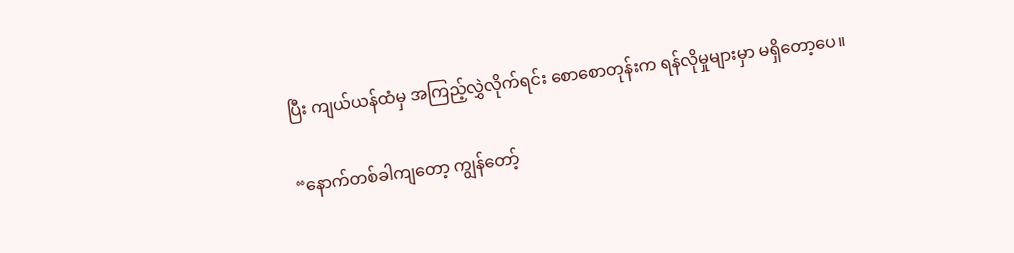ပြီး ကျယ်ယန်ထံမှ အကြည့်လွှဲလိုက်ရင်း စောစောတုန်းက ရန်လိုမှုများမှာ မရှိတော့ပေ။

“နောက်တစ်ခါကျတော့ ကျွန်တော့်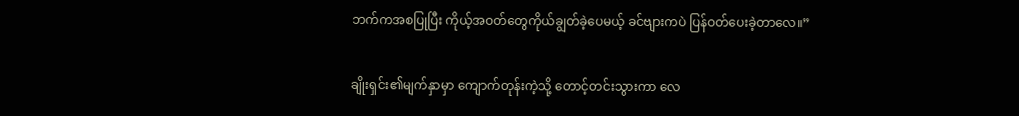ဘက်ကအစပြုပြီး ကိုယ့်အဝတ်တွေကိုယ်ချွတ်ခဲ့ပေမယ့် ခင်ဗျားကပဲ ပြန်ဝတ်ပေးခဲ့တာလေ။”

ချိုးရှင်း၏မျက်နှာမှာ ကျောက်တုန်းကဲ့သို့ တောင့်တင်းသွားကာ လေ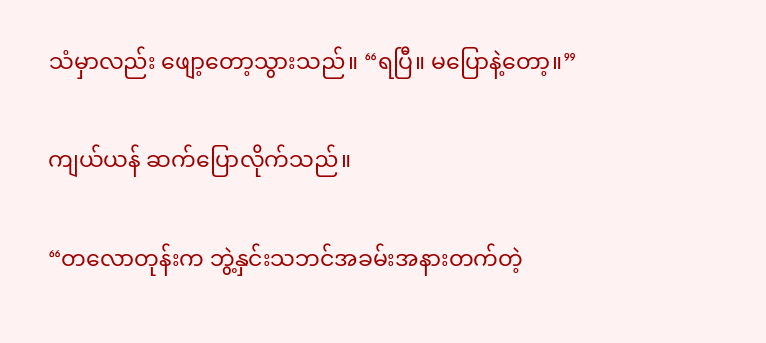သံမှာလည်း ဖျော့တော့သွားသည်။ “ရပြီ။ မပြောနဲ့တော့။”

ကျယ်ယန် ဆက်ပြောလိုက်သည်။

“တလောတုန်းက ဘွဲ့နှင်းသဘင်အခမ်းအနားတက်တဲ့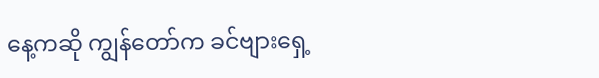နေ့ကဆို ကျွန်တော်က ခင်ဗျားရှေ့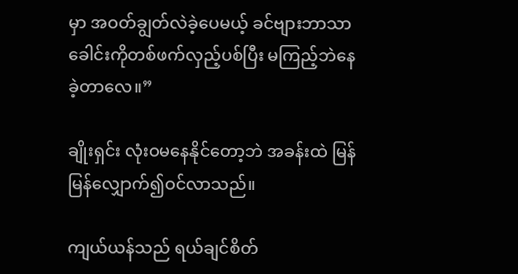မှာ အဝတ်ချွတ်လဲခဲ့ပေမယ့် ခင်ဗျားဘာသာ ခေါင်းကိုတစ်ဖက်လှည့်ပစ်ပြီး မကြည့်ဘဲနေခဲ့တာလေ။”

ချိုးရှင်း လုံးဝမနေနိုင်တော့ဘဲ အခန်းထဲ မြန်မြန်လျှောက်၍ဝင်လာသည်။

ကျယ်ယန်သည် ရယ်ချင်စိတ်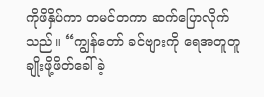ကိုဖိနှိပ်ကာ တမင်တကာ ဆက်ပြောလိုက်သည်။ “ကျွန်တော် ခင်ဗျားကို ရေအတူတူချိုးဖို့ဖိတ်ခေါ်ခဲ့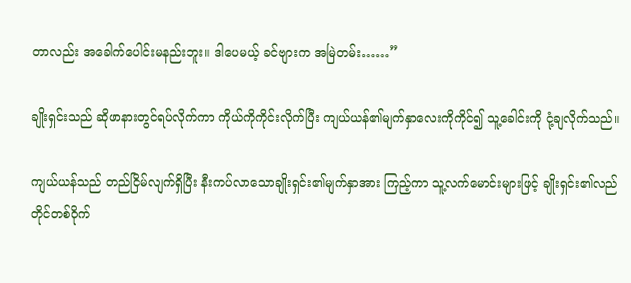တာလည်း အခေါက်ပေါင်းမနည်းဘူး။ ဒါပေမယ့် ခင်ဗျားက အမြဲတမ်း……”

ချိုးရှင်းသည် ဆိုဖာနားတွင်ရပ်လိုက်ကာ ကိုယ်ကိုကိုင်းလိုက်ပြီး ကျယ်ယန်၏မျက်နှာလေးကိုကိုင်၍ သူ့ခေါင်းကို ငုံ့ချလိုက်သည်။

ကျယ်ယန်သည် တည်ငြိမ်လျက်ရှိပြီး နီးကပ်လာသောချိုးရှင်း၏မျက်နှာအား ကြည့်ကာ သူ့လက်မောင်းများဖြင့် ချိုးရှင်း၏လည်တိုင်တစ်ဝိုက်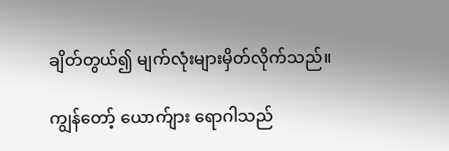ချိတ်တွယ်၍ မျက်လုံးများမှိတ်လိုက်သည်။

ကျွန်တော့် ယောက်ျား ရောဂါသည်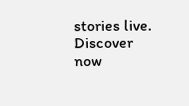stories live. Discover now